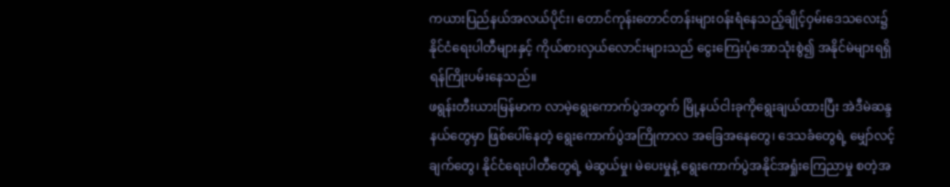ကယားပြည်နယ်အလယ်ပိုင်း၊ တောင်ကုန်းတောင်တန်းများဝန်းရံနေသည့်ချိုင့်ဝှမ်းဒေသလေး၌ နိုင်ငံရေးပါတီများနှင့် ကိုယ်စားလှယ်လောင်းများသည် ငွေးကြေးပုံအောသုံးစွဲ၍ အနိုင်မဲများရရှိရန်ကြိုးပမ်းနေသည်။
ဖရွန်းတီးယားမြန်မာက လာမဲ့ရွေးကောက်ပွဲအတွက် မြို့နယ်ငါးခုကိုရွေးချယ်ထားပြီး အဲဒီမဲဆန္ဒနယ်တွေမှာ ဖြစ်ပေါ်နေတဲ့ ရွေးကောက်ပွဲအကြိုကာလ အခြေအနေတွေ၊ ဒေသခံတွေရဲ့ မျှော်လင့်ချက်တွေ၊ နိုင်ငံရေးပါတီတွေရဲ့ မဲဆွယ်မှု၊ မဲပေးမှုနဲ့ ရွေးကောက်ပွဲအနိုင်အရှုံးကြေညာမှု စတဲ့အ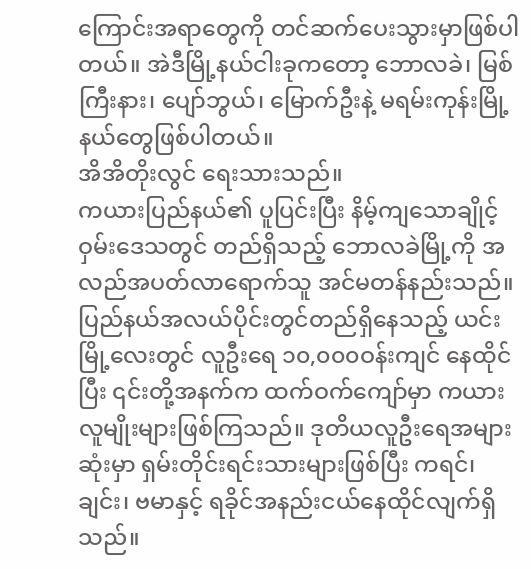ကြောင်းအရာတွေကို တင်ဆက်ပေးသွားမှာဖြစ်ပါတယ်။ အဲဒီမြို့နယ်ငါးခုကတော့ ဘောလခဲ၊ မြစ်ကြီးနား၊ ပျော်ဘွယ်၊ မြောက်ဦးနဲ့ မရမ်းကုန်းမြို့နယ်တွေဖြစ်ပါတယ်။
အိအိတိုးလွင် ရေးသားသည်။
ကယားပြည်နယ်၏ ပူပြင်းပြီး နိမ့်ကျသောချိုင့်ဝှမ်းဒေသတွင် တည်ရှိသည့် ဘောလခဲမြို့ကို အလည်အပတ်လာရောက်သူ အင်မတန်နည်းသည်။ ပြည်နယ်အလယ်ပိုင်းတွင်တည်ရှိနေသည့် ယင်းမြို့လေးတွင် လူဦးရေ ၁၀,၀၀၀ဝန်းကျင် နေထိုင်ပြီး ၎င်းတို့အနက်က ထက်ဝက်ကျော်မှာ ကယားလူမျိုးများဖြစ်ကြသည်။ ဒုတိယလူဦးရေအများဆုံးမှာ ရှမ်းတိုင်းရင်းသားများဖြစ်ပြီး ကရင်၊ ချင်း၊ ဗမာနှင့် ရခိုင်အနည်းငယ်နေထိုင်လျက်ရှိသည်။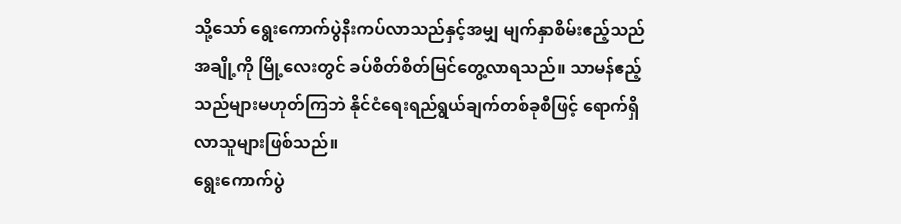သို့သော် ရွေးကောက်ပွဲနီးကပ်လာသည်နှင့်အမျှ မျက်နှာစိမ်းဧည့်သည်အချို့ကို မြို့လေးတွင် ခပ်စိတ်စိတ်မြင်တွေ့လာရသည်။ သာမန်ဧည့်သည်များမဟုတ်ကြဘဲ နိုင်ငံရေးရည်ရွယ်ချက်တစ်ခုစီဖြင့် ရောက်ရှိလာသူများဖြစ်သည်။
ရွေးကောက်ပွဲ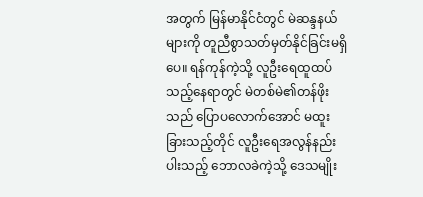အတွက် မြန်မာနိုင်ငံတွင် မဲဆန္ဒနယ်များကို တူညီစွာသတ်မှတ်နိုင်ခြင်းမရှိပေ။ ရန်ကုန်ကဲ့သို့ လူဦးရေထူထပ်သည့်နေရာတွင် မဲတစ်မဲ၏တန်ဖိုးသည် ပြောပလောက်အောင် မထူးခြားသည့်တိုင် လူဦးရေအလွန်နည်းပါးသည့် ဘောလခဲကဲ့သို့ ဒေသမျိုး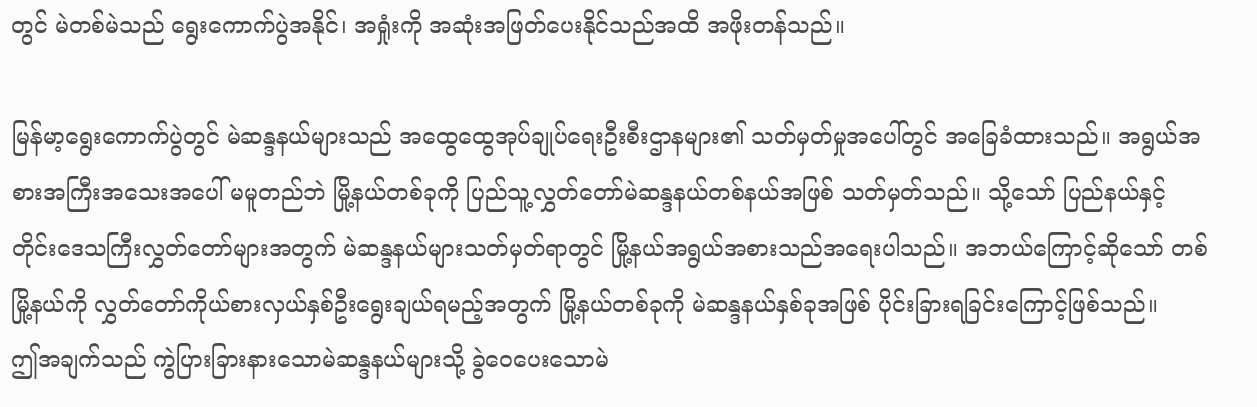တွင် မဲတစ်မဲသည် ရွေးကောက်ပွဲအနိုင်၊ အရှုံးကို အဆုံးအဖြတ်ပေးနိုင်သည်အထိ အဖိုးတန်သည်။

မြန်မာ့ရွေးကောက်ပွဲတွင် မဲဆန္ဒနယ်များသည် အထွေထွေအုပ်ချုပ်ရေးဦးစီးဌာနများ၏ သတ်မှတ်မှုအပေါ်တွင် အခြေခံထားသည်။ အရွယ်အစားအကြီးအသေးအပေါ် မမူတည်ဘဲ မြို့နယ်တစ်ခုကို ပြည်သူ့လွှတ်တော်မဲဆန္ဒနယ်တစ်နယ်အဖြစ် သတ်မှတ်သည်။ သို့သော် ပြည်နယ်နှင့် တိုင်းဒေသကြီးလွှတ်တော်များအတွက် မဲဆန္ဒနယ်များသတ်မှတ်ရာတွင် မြို့နယ်အရွယ်အစားသည်အရေးပါသည်။ အဘယ်ကြောင့်ဆိုသော် တစ်မြို့နယ်ကို လွှတ်တော်ကိုယ်စားလှယ်နှစ်ဦးရွေးချယ်ရမည့်အတွက် မြို့နယ်တစ်ခုကို မဲဆန္ဒနယ်နှစ်ခုအဖြစ် ပိုင်းခြားရခြင်းကြောင့်ဖြစ်သည်။
ဤအချက်သည် ကွဲပြားခြားနားသောမဲဆန္ဒနယ်များသို့ ခွဲဝေပေးသောမဲ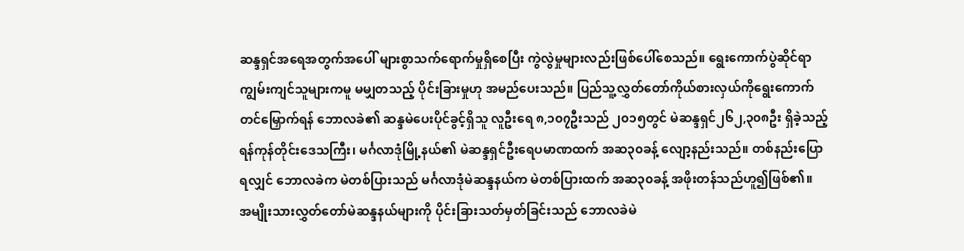ဆန္ဒရှင်အရေအတွက်အပေါ် များစွာသက်ရောက်မှုရှိစေပြီး ကွဲလွဲမှုများလည်းဖြစ်ပေါ်စေသည်။ ရွေးကောက်ပွဲဆိုင်ရာ ကျွမ်းကျင်သူများကမူ မမျှတသည့် ပိုင်းခြားမှုဟု အမည်ပေးသည်။ ပြည်သူ့လွှတ်တော်ကိုယ်စားလှယ်ကိုရွေးကောက်တင်မြှောက်ရန် ဘောလခဲ၏ ဆန္ဒမဲပေးပိုင်ခွင့်ရှိသူ လူဦးရေ ၈,၁၀၇ဦးသည် ၂၀၁၅တွင် မဲဆန္ဒရှင်၂၆၂,၃၀၈ဦး ရှိခဲ့သည့်ရန်ကုန်တိုင်းဒေသကြီး၊ မင်္ဂလာဒုံမြို့နယ်၏ မဲဆန္ဒရှင်ဦးရေပမာဏထက် အဆ၃၀ခန့် လျော့နည်းသည်။ တစ်နည်းပြောရလျှင် ဘောလခဲက မဲတစ်ပြားသည် မင်္ဂလာဒုံမဲဆန္ဒနယ်က မဲတစ်ပြားထက် အဆ၃၀ခန့် အဖိုးတန်သည်ဟူ၍ဖြစ်၏။
အမျိုးသားလွှတ်တော်မဲဆန္ဒနယ်များကို ပိုင်းခြားသတ်မှတ်ခြင်းသည် ဘောလခဲမဲ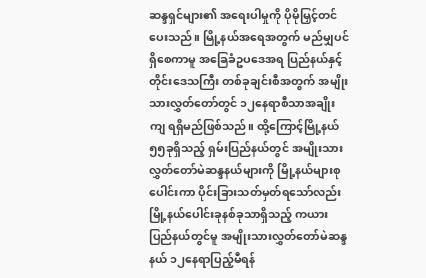ဆန္ဒရှင်များ၏ အရေးပါမှုကို ပိုမိုမြှင့်တင်ပေးသည်။ မြို့နယ်အရေအတွက် မည်မျှပင်ရှိစေကာမူ အခြေခံဥပဒေအရ ပြည်နယ်နှင့်တိုင်းဒေသကြီး တစ်ခုချင်းစီအတွက် အမျိုးသားလွှတ်တော်တွင် ၁၂နေရာစီသာအချိုးကျ ရရှိမည်ဖြစ်သည်။ ထို့ကြောင့်မြို့နယ် ၅၅ခုရှိသည့် ရှမ်းပြည်နယ်တွင် အမျိုးသားလွှတ်တော်မဲဆန္ဒနယ်များကို မြို့နယ်များစုပေါင်းကာ ပိုင်းခြားသတ်မှတ်ရသော်လည်း မြို့နယ်ပေါင်းခုနစ်ခုသာရှိသည့် ကယားပြည်နယ်တွင်မူ အမျိုးသားလွှတ်တော်မဲဆန္ဒနယ် ၁၂နေရာပြည့်မီရန်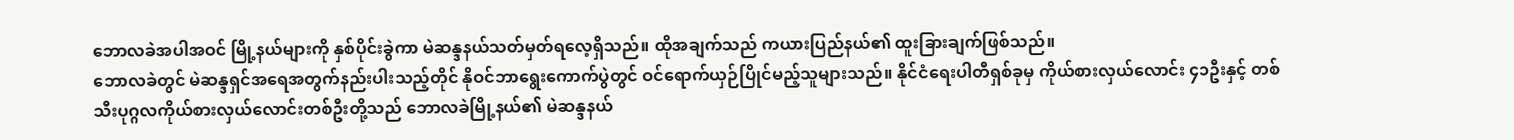ဘောလခဲအပါအဝင် မြို့နယ်များကို နှစ်ပိုင်းခွဲကာ မဲဆန္ဒနယ်သတ်မှတ်ရလေ့ရှိသည်။ ထိုအချက်သည် ကယားပြည်နယ်၏ ထူးခြားချက်ဖြစ်သည်။
ဘောလခဲတွင် မဲဆန္ဒရှင်အရေအတွက်နည်းပါးသည့်တိုင် နိုဝင်ဘာရွေးကောက်ပွဲတွင် ဝင်ရောက်ယှဉ်ပြိုင်မည့်သူများသည်။ နိုင်ငံရေးပါတီရှစ်ခုမှ ကိုယ်စားလှယ်လောင်း ၄၁ဦးနှင့် တစ်သီးပုဂ္ဂလကိုယ်စားလှယ်လောင်းတစ်ဦးတို့သည် ဘောလခဲမြို့နယ်၏ မဲဆန္ဒနယ်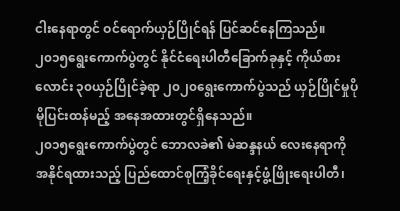ငါးနေရာတွင် ဝင်ရောက်ယှဉ်ပြိုင်ရန် ပြင်ဆင်နေကြသည်။ ၂၀၁၅ရွေးကောက်ပွဲတွင် နိုင်ငံရေးပါတီခြောက်ခုနှင့် ကိုယ်စားလောင်း ၃၀ယှဉ်ပြိုင်ခဲ့ရာ ၂၀၂၀ရွေးကောက်ပွဲသည် ယှဉ်ပြိုင်မှုပိုမိုပြင်းထန်မည့် အနေအထားတွင်ရှိနေသည်။
၂၀၁၅ရွေးကောက်ပွဲတွင် ဘောလခဲ၏ မဲဆန္ဒနယ် လေးနေရာကို အနိုင်ရထားသည့် ပြည်ထောင်စုကြံ့ခိုင်ရေးနှင့်ဖွံ့ဖြိုးရေးပါတီ၊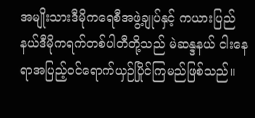အမျိုးသားဒီမိုကရေစီအဖွဲ့ချုပ်နှင့် ကယားပြည်နယ်ဒီမိုကရက်တစ်ပါတီတို့သည် မဲဆန္ဒနယ် ငါးနေရာအပြည့်ဝင်ရောက်ယှဉ်ပြိုင်ကြမည်ဖြစ်သည်။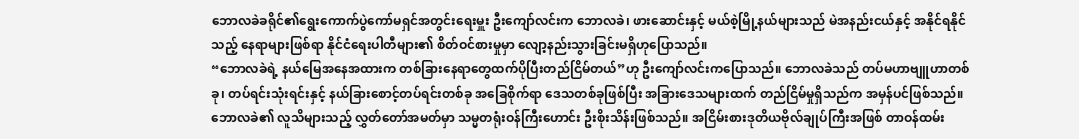ဘောလခဲခရိုင်၏ရွေးကောက်ပွဲကော်မရှင်အတွင်းရေးမှူး ဦးကျော်လင်းက ဘောလခဲ၊ ဖားဆောင်းနှင့် မယ်စဲ့မြို့နယ်များသည် မဲအနည်းငယ်နှင့် အနိုင်ရနိုင်သည့် နေရာများဖြစ်ရာ နိုင်ငံရေးပါတီများ၏ စိတ်ဝင်စားမှုမှာ လျော့နည်းသွားခြင်းမရှိဟုပြောသည်။
“ဘောလခဲရဲ့ နယ်မြေအနေအထားက တစ်ခြားနေရာတွေထက်ပိုပြီးတည်ငြိမ်တယ်”ဟု ဦးကျော်လင်းကပြောသည်။ ဘောလခဲသည် တပ်မဟာဗျူဟာတစ်ခု၊ တပ်ရင်းသုံးရင်းနှင့် နယ်ခြားစောင့်တပ်ရင်းတစ်ခု အခြေစိုက်ရာ ဒေသတစ်ခုဖြစ်ပြီး အခြားဒေသများထက် တည်ငြိမ်မှုရှိသည်က အမှန်ပင်ဖြစ်သည်။
ဘောလခဲ၏ လူသိများသည့် လွှတ်တော်အမတ်မှာ သမ္မတရုံးဝန်ကြီးဟောင်း ဦးစိုးသိန်းဖြစ်သည်။ အငြိမ်းစားဒုတိယဗိုလ်ချုပ်ကြီးအဖြစ် တာဝန်ထမ်း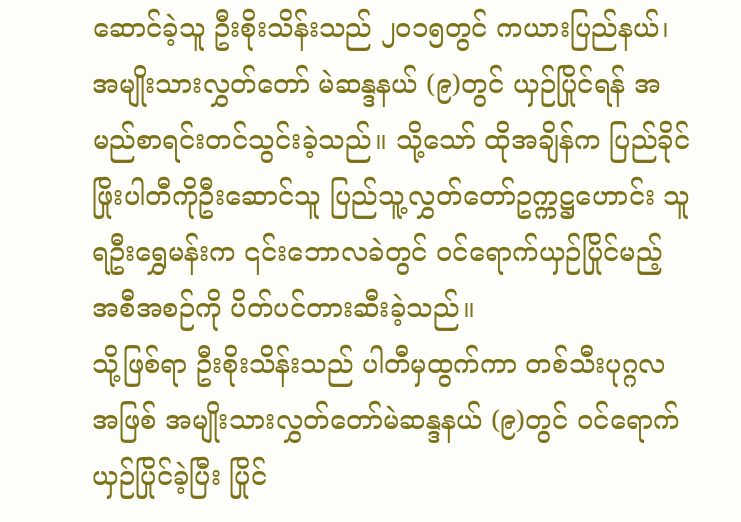ဆောင်ခဲ့သူ ဦးစိုးသိန်းသည် ၂၀၁၅တွင် ကယားပြည်နယ်၊ အမျိုးသားလွှတ်တော် မဲဆန္ဒနယ် (၉)တွင် ယှဉ်ပြိုင်ရန် အမည်စာရင်းတင်သွင်းခဲ့သည်။ သို့သော် ထိုအချိန်က ပြည်ခိုင်ဖြိုးပါတီကိုဦးဆောင်သူ ပြည်သူ့လွှတ်တော်ဥက္ကဋ္ဌဟောင်း သူရဦးရွှေမန်းက ၎င်းဘောလခဲတွင် ဝင်ရောက်ယှဉ်ပြိုင်မည့် အစီအစဉ်ကို ပိတ်ပင်တားဆီးခဲ့သည်။
သို့ဖြစ်ရာ ဦးစိုးသိန်းသည် ပါတီမှထွက်ကာ တစ်သီးပုဂ္ဂလအဖြစ် အမျိုးသားလွှတ်တော်မဲဆန္ဒနယ် (၉)တွင် ဝင်ရောက်ယှဉ်ပြိုင်ခဲ့ပြီး ပြိုင်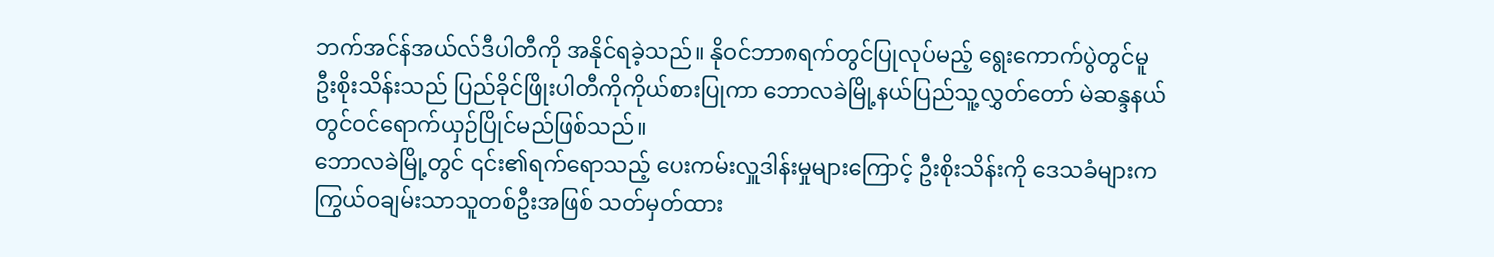ဘက်အင်န်အယ်လ်ဒီပါတီကို အနိုင်ရခဲ့သည်။ နိုဝင်ဘာ၈ရက်တွင်ပြုလုပ်မည့် ရွေးကောက်ပွဲတွင်မူ ဦးစိုးသိန်းသည် ပြည်ခိုင်ဖြိုးပါတီကိုကိုယ်စားပြုကာ ဘောလခဲမြို့နယ်ပြည်သူ့လွှတ်တော် မဲဆန္ဒနယ်တွင်ဝင်ရောက်ယှဉ်ပြိုင်မည်ဖြစ်သည်။
ဘောလခဲမြို့တွင် ၎င်း၏ရက်ရောသည့် ပေးကမ်းလှူဒါန်းမှုများကြောင့် ဦးစိုးသိန်းကို ဒေသခံများက ကြွယ်ဝချမ်းသာသူတစ်ဦးအဖြစ် သတ်မှတ်ထား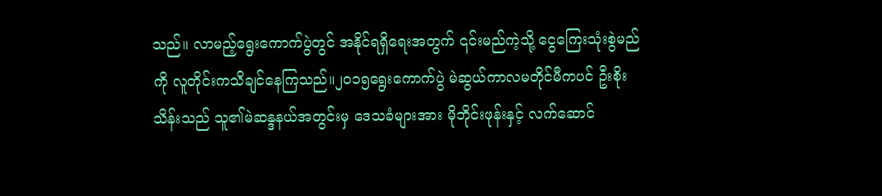သည်။ လာမည့်ရွေးကောက်ပွဲတွင် အနိုင်ရရှိရေးအတွက် ၎င်းမည်ကဲ့သို့ ငွေကြေးသုံးစွဲမည်ကို လူတိုင်းကသိချင်နေကြသည်။၂၀၁၅ရွေးကောက်ပွဲ မဲဆွယ်ကာလမတိုင်မီကပင် ဦးစိုးသိန်းသည် သူ၏မဲဆန္ဒနယ်အတွင်းမှ ဒေသခံများအား မိုဘိုင်းဖုန်းနှင့် လက်ဆောင်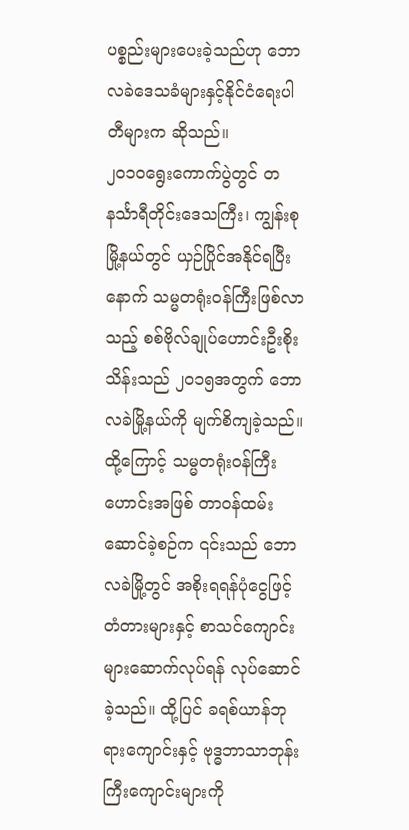ပစ္စည်းများပေးခဲ့သည်ဟု ဘောလခဲဒေသခံများနှင့်နိုင်ငံရေးပါတီများက ဆိုသည်။
၂၀၁၀ရွေးကောက်ပွဲတွင် တနင်္သာရီတိုင်းဒေသကြီး၊ ကျွန်းစုမြို့နယ်တွင် ယှဉ်ပြိုင်အနိုင်ရပြီးနောက် သမ္မတရုံးဝန်ကြီးဖြစ်လာသည့် စစ်ဗိုလ်ချုပ်ဟောင်းဦးစိုးသိန်းသည် ၂၀၁၅အတွက် ဘောလခဲမြို့နယ်ကို မျက်စိကျခဲ့သည်။ ထို့ကြောင့် သမ္မတရုံးဝန်ကြီးဟောင်းအဖြစ် တာဝန်ထမ်းဆောင်ခဲ့စဉ်က ၎င်းသည် ဘောလခဲမြို့တွင် အစိုးရရန်ပုံငွေဖြင့် တံတားများနှင့် စာသင်ကျောင်းများဆောက်လုပ်ရန် လုပ်ဆောင်ခဲ့သည်။ ထို့ပြင် ခရစ်ယာန်ဘုရားကျောင်းနှင့် ဗုဒ္ဓဘာသာဘုန်းကြီးကျောင်းများကို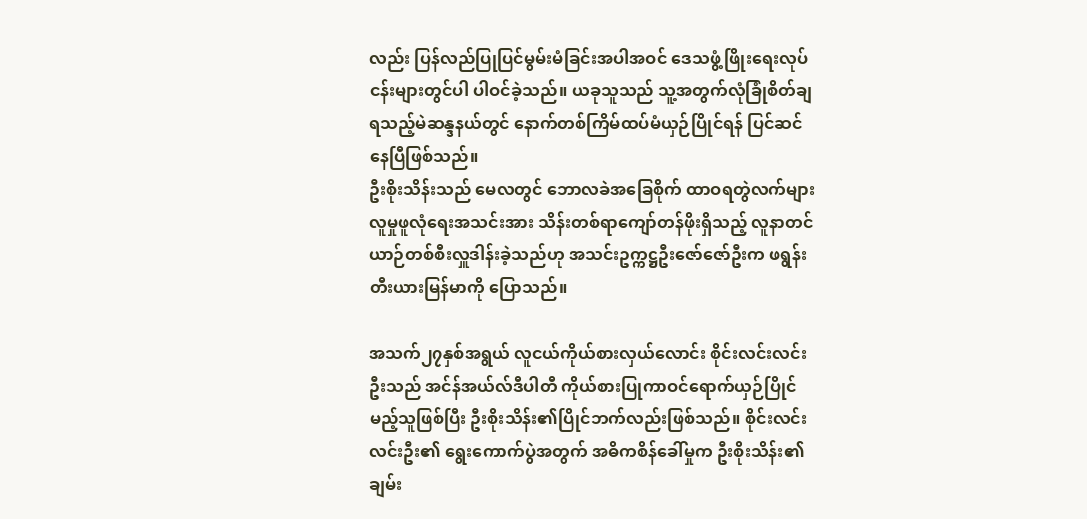လည်း ပြန်လည်ပြုပြင်မွမ်းမံခြင်းအပါအဝင် ဒေသဖွံ့ဖြိုးရေးလုပ်ငန်းများတွင်ပါ ပါဝင်ခဲ့သည်။ ယခုသူသည် သူ့အတွက်လုံခြုံစိတ်ချရသည့်မဲဆန္ဒနယ်တွင် နောက်တစ်ကြိမ်ထပ်မံယှဉ်ပြိုင်ရန် ပြင်ဆင်နေပြီဖြစ်သည်။
ဦးစိုးသိန်းသည် မေလတွင် ဘောလခဲအခြေစိုက် ထာဝရတွဲလက်များလူမှုဖူလုံရေးအသင်းအား သိန်းတစ်ရာကျော်တန်ဖိုးရှိသည့် လူနာတင်ယာဉ်တစ်စီးလှူဒါန်းခဲ့သည်ဟု အသင်းဥက္ကဋ္ဌဦးဇော်ဇော်ဦးက ဖရွန်းတီးယားမြန်မာကို ပြောသည်။

အသက်၂၇နှစ်အရွယ် လူငယ်ကိုယ်စားလှယ်လောင်း စိုင်းလင်းလင်းဦးသည် အင်န်အယ်လ်ဒီပါတီ ကိုယ်စားပြုကာဝင်ရောက်ယှဉ်ပြိုင်မည့်သူဖြစ်ပြီး ဦးစိုးသိန်း၏ပြိုင်ဘက်လည်းဖြစ်သည်။ စိုင်းလင်းလင်းဦး၏ ရွေးကောက်ပွဲအတွက် အဓိကစိန်ခေါ်မှုက ဦးစိုးသိန်း၏ချမ်း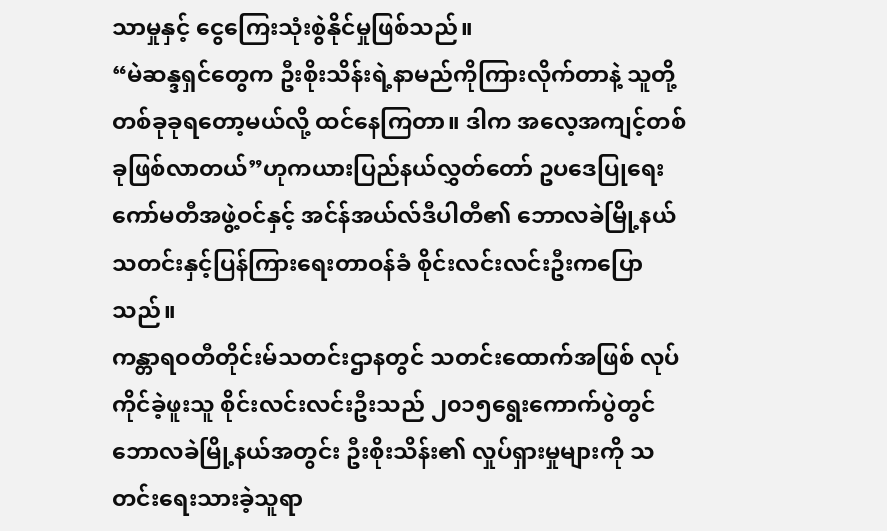သာမှုနှင့် ငွေကြေးသုံးစွဲနိုင်မှုဖြစ်သည်။
“မဲဆန္ဒရှင်တွေက ဦးစိုးသိန်းရဲ့နာမည်ကိုကြားလိုက်တာနဲ့ သူတို့တစ်ခုခုရတော့မယ်လို့ ထင်နေကြတာ။ ဒါက အလေ့အကျင့်တစ်ခုဖြစ်လာတယ်”ဟုကယားပြည်နယ်လွှတ်တော် ဥပဒေပြုရေးကော်မတီအဖွဲ့ဝင်နှင့် အင်န်အယ်လ်ဒီပါတီ၏ ဘောလခဲမြို့နယ်သတင်းနှင့်ပြန်ကြားရေးတာဝန်ခံ စိုင်းလင်းလင်းဦးကပြောသည်။
ကန္တာရဝတီတိုင်းမ်သတင်းဌာနတွင် သတင်းထောက်အဖြစ် လုပ်ကိုင်ခဲ့ဖူးသူ စိုင်းလင်းလင်းဦးသည် ၂၀၁၅ရွေးကောက်ပွဲတွင် ဘောလခဲမြို့နယ်အတွင်း ဦးစိုးသိန်း၏ လှုပ်ရှားမှုများကို သတင်းရေးသားခဲ့သူရာ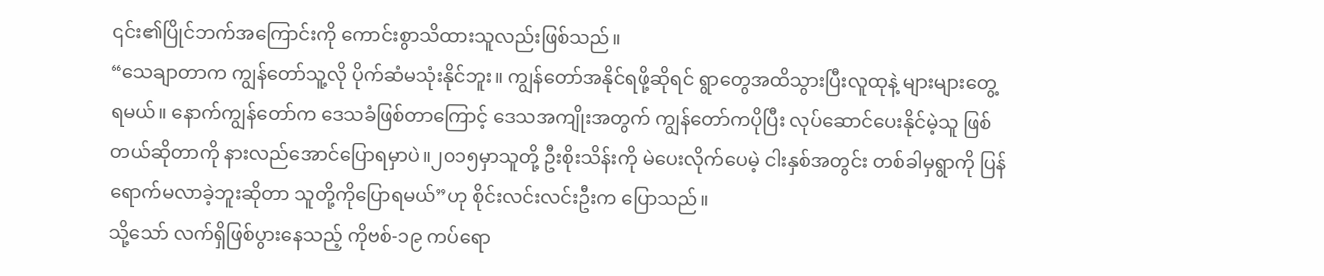၎င်း၏ပြိုင်ဘက်အကြောင်းကို ကောင်းစွာသိထားသူလည်းဖြစ်သည်။
“သေချာတာက ကျွန်တော်သူ့လို ပိုက်ဆံမသုံးနိုင်ဘူး။ ကျွန်တော်အနိုင်ရဖို့ဆိုရင် ရွာတွေအထိသွားပြီးလူထုနဲ့ များများတွေ့ရမယ်။ နောက်ကျွန်တော်က ဒေသခံဖြစ်တာကြောင့် ဒေသအကျိုးအတွက် ကျွန်တော်ကပိုပြီး လုပ်ဆောင်ပေးနိုင်မဲ့သူ ဖြစ်တယ်ဆိုတာကို နားလည်အောင်ပြောရမှာပဲ။၂၀၁၅မှာသူတို့ ဦးစိုးသိန်းကို မဲပေးလိုက်ပေမဲ့ ငါးနှစ်အတွင်း တစ်ခါမှရွာကို ပြန်ရောက်မလာခဲ့ဘူးဆိုတာ သူတို့ကိုပြောရမယ်”ဟု စိုင်းလင်းလင်းဦးက ပြောသည်။
သို့သော် လက်ရှိဖြစ်ပွားနေသည့် ကိုဗစ်-၁၉ ကပ်ရော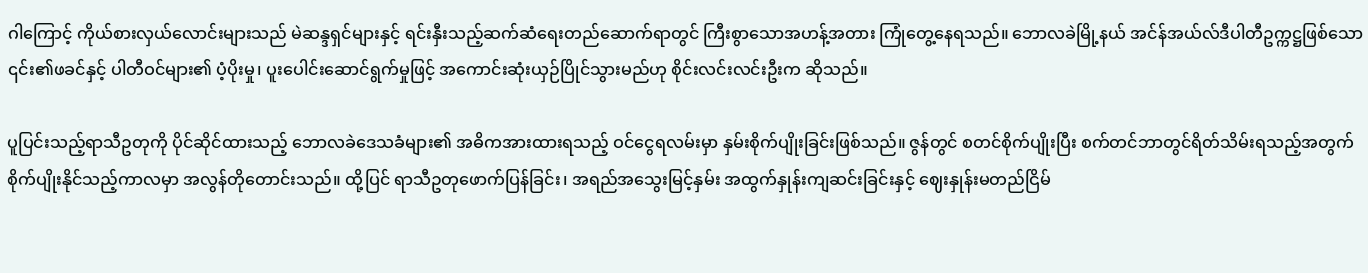ဂါကြောင့် ကိုယ်စားလှယ်လောင်းများသည် မဲဆန္ဒရှင်များနှင့် ရင်းနှီးသည့်ဆက်ဆံရေးတည်ဆောက်ရာတွင် ကြီးစွာသောအဟန့်အတား ကြုံတွေ့နေရသည်။ ဘောလခဲမြို့နယ် အင်န်အယ်လ်ဒီပါတီဥက္ကဋ္ဌဖြစ်သော ၎င်း၏ဖခင်နှင့် ပါတီဝင်များ၏ ပံ့ပိုးမှု၊ ပူးပေါင်းဆောင်ရွက်မှုဖြင့် အကောင်းဆုံးယှဉ်ပြိုင်သွားမည်ဟု စိုင်းလင်းလင်းဦးက ဆိုသည်။

ပူပြင်းသည့်ရာသီဥတုကို ပိုင်ဆိုင်ထားသည့် ဘောလခဲဒေသခံများ၏ အဓိကအားထားရသည့် ဝင်ငွေရလမ်းမှာ နှမ်းစိုက်ပျိုးခြင်းဖြစ်သည်။ ဇွန်တွင် စတင်စိုက်ပျိုးပြီး စက်တင်ဘာတွင်ရိတ်သိမ်းရသည့်အတွက် စိုက်ပျိုးနိုင်သည့်ကာလမှာ အလွန်တိုတောင်းသည်။ ထို့ပြင် ရာသီဥတုဖောက်ပြန်ခြင်း၊ အရည်အသွေးမြင့်နှမ်း အထွက်နှုန်းကျဆင်းခြင်းနှင့် ဈေးနှုန်းမတည်ငြိမ်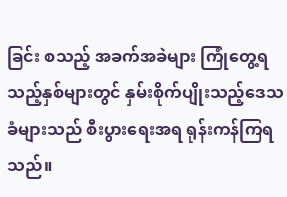ခြင်း စသည့် အခက်အခဲများ ကြုံတွေ့ရသည့်နှစ်များတွင် နှမ်းစိုက်ပျိုးသည့်ဒေသခံများသည် စီးပွားရေးအရ ရုန်းကန်ကြရသည်။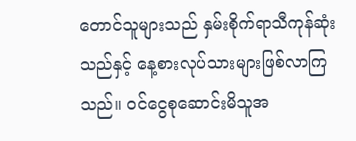တောင်သူများသည် နှမ်းစိုက်ရာသီကုန်ဆုံးသည်နှင့် နေ့စားလုပ်သားများဖြစ်လာကြသည်။ ဝင်ငွေစုဆောင်းမိသူအ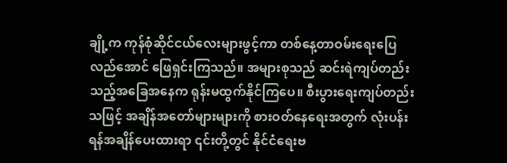ချို့က ကုန်စုံဆိုင်ငယ်လေးများဖွင့်ကာ တစ်နေ့တာဝမ်းရေးပြေလည်အောင် ဖြေရှင်းကြသည်။ အများစုသည် ဆင်းရဲကျပ်တည်းသည့်အခြေအနေက ရုန်းမထွက်နိုင်ကြပေ။ စီးပွားရေးကျပ်တည်းသဖြင့် အချိန်အတော်များများကို စားဝတ်နေရေးအတွက် လုံးပန်းရန်အချိန်ပေးထားရာ ၎င်းတို့တွင် နိုင်ငံရေးဗ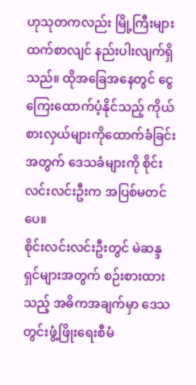ဟုသုတကလည်း မြို့ကြီးများထက်စာလျင် နည်းပါးလျက်ရှိသည်။ ထိုအခြေအနေတွင် ငွေကြေးထောက်ပံ့နိုင်သည့် ကိုယ်စားလှယ်များကိုထောက်ခံခြင်းအတွက် ဒေသခံများကို စိုင်းလင်းလင်းဦးက အပြစ်မတင်ပေ။
စိုင်းလင်းလင်းဦးတွင် မဲဆန္ဒရှင်များအတွက် စဉ်းစားထားသည့် အဓိကအချက်မှာ ဒေသတွင်းဖွံ့ဖြိုးရေးစီမံ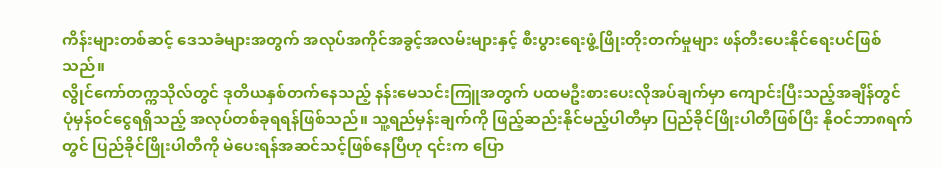ကိန်းများတစ်ဆင့် ဒေသခံများအတွက် အလုပ်အကိုင်အခွင့်အလမ်းများနှင့် စီးပွားရေးဖွံ့ဖြိုးတိုးတက်မှုများ ဖန်တီးပေးနိုင်ရေးပင်ဖြစ်သည်။
လွိုင်ကော်တက္ကသိုလ်တွင် ဒုတိယနှစ်တက်နေသည့် နန်းမေသင်းကြူအတွက် ပထမဦးစားပေးလိုအပ်ချက်မှာ ကျောင်းပြီးသည့်အချိန်တွင် ပုံမှန်ဝင်ငွေရရှိသည့် အလုပ်တစ်ခုရရန်ဖြစ်သည်။ သူ့ရည်မှန်းချက်ကို ဖြည့်ဆည်းနိုင်မည့်ပါတီမှာ ပြည်ခိုင်ဖြိုးပါတီဖြစ်ပြီး နိုဝင်ဘာ၈ရက်တွင် ပြည်ခိုင်ဖြိုးပါတီကို မဲပေးရန်အဆင်သင့်ဖြစ်နေပြီဟု ၎င်းက ပြော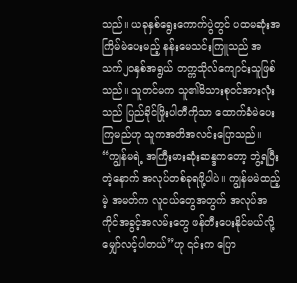သည်။ ယခုနှစ်ရွေးကောက်ပွဲတွင် ပထမဆုံးအကြိမ်မဲပေးမည့် နန်းမေသင်းကြူသည် အသက်၂၀နှစ်အရွယ် တက္ကသိုလ်ကျောင်းသူဖြစ်သည်။ သူတင်မက သူ၏မိသားစုဝင်အားလုံးသည် ပြည်ခိုင်ဖြိုးပါတီကိုသာ ထောက်ခံမဲပေးကြမည်ဟု သူကအတိအလင်းပြောသည်။
“ကျွန်မရဲ့ အကြီးမားဆုံးဆန္ဒကတော့ ဘွဲ့ရပြီးတဲ့နောက် အလုပ်တစ်ခုရဖို့ပါပဲ။ ကျွန်မမဲထည့်မဲ့ အမတ်က လူငယ်တွေအတွက် အလုပ်အကိုင်အခွင့်အလမ်းတွေ ဖန်တီးပေးနိုင်မယ်လို့ မျှော်လင့်ပါတယ်”ဟု ၎င်းက ပြော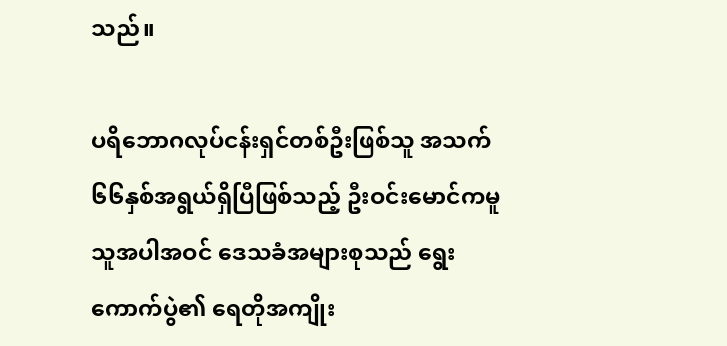သည်။

ပရိဘောဂလုပ်ငန်းရှင်တစ်ဦးဖြစ်သူ အသက်၆၆နှစ်အရွယ်ရှိပြီဖြစ်သည့် ဦးဝင်းမောင်ကမူ သူအပါအဝင် ဒေသခံအများစုသည် ရွေးကောက်ပွဲ၏ ရေတိုအကျိုး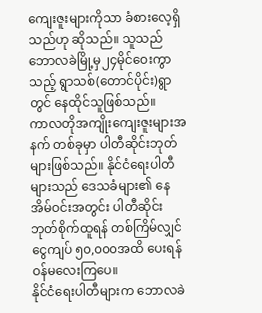ကျေးဇူးများကိုသာ ခံစားလေ့ရှိသည်ဟု ဆိုသည်။ သူသည် ဘောလခဲမြို့မှ၂၄မိုင်ဝေးကွာသည့် ရွာသစ်(တောင်ပိုင်း)ရွာတွင် နေထိုင်သူဖြစ်သည်။
ကာလတိုအကျိုးကျေးဇူးများအနက် တစ်ခုမှာ ပါတီဆိုင်းဘုတ်များဖြစ်သည်။ နိုင်ငံရေးပါတီများသည် ဒေသခံများ၏ နေအိမ်ဝင်းအတွင်း ပါတီဆိုင်းဘုတ်စိုက်ထူရန် တစ်ကြိမ်လျှင် ငွေကျပ် ၅၀,၀၀၀အထိ ပေးရန် ဝန်မလေးကြပေ။
နိုင်ငံရေးပါတီများက ဘောလခဲ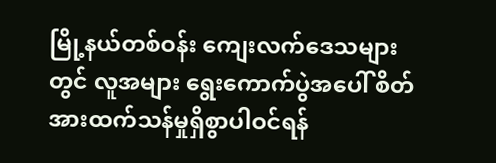မြို့နယ်တစ်ဝန်း ကျေးလက်ဒေသများတွင် လူအများ ရွေးကောက်ပွဲအပေါ် စိတ်အားထက်သန်မှုရှိစွာပါဝင်ရန်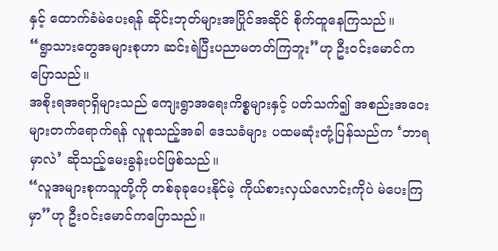နှင့် ထောက်ခံမဲပေးရန် ဆိုင်းဘုတ်များအပြိုင်အဆိုင် စိုက်ထူနေကြသည်။
“ရွာသားတွေအများစုဟာ ဆင်းရဲပြီးပညာမတတ်ကြဘူး”ဟု ဦးဝင်းမောင်ကပြောသည်။
အစိုးရအရာရှိများသည် ကျေးရွာအရေးကိစ္စများနှင့် ပတ်သက်၍ အစည်းအဝေးများတက်ရောက်ရန် လူစုသည့်အခါ ဒေသခံများ ပထမဆုံးတုံ့ပြန်သည်က ‘ဘာရမှာလဲ’ ဆိုသည့်မေးခွန်းပင်ဖြစ်သည်။
“လူအများစုကသူတို့ကို တစ်ခုခုပေးနိုင်မဲ့ ကိုယ်စားလှယ်လောင်းကိုပဲ မဲပေးကြမှာ”ဟု ဦးဝင်းမောင်ကပြောသည်။